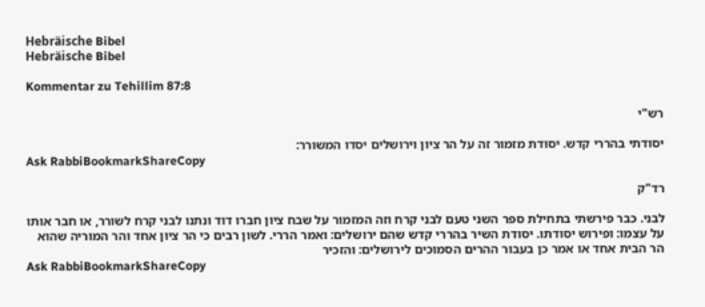Hebräische Bibel
Hebräische Bibel

Kommentar zu Tehillim 87:8

רש"י

יסודתי בהררי קדש. יסודת מזמור זה על הר ציון וירושלים יסדו המשורר:
Ask RabbiBookmarkShareCopy

רד"ק

לבני. כבר פירשתי בתחילת ספר השני טעם לבני קרח וזה המזמור על שבח ציון חברו דוד ונתנו לבני קרח לשורר, או חבר אותו על עצמו: ופירוש יסודתו. יסודת השיר בהררי קדש שהם ירושלים: ואמר הררי. לשון רבים כי הר ציון אחד והר המוריה שהוא הר הבית אחד או אמר כן בעבור ההרים הסמוכים לירושלים: והזכיר
Ask RabbiBookmarkShareCopy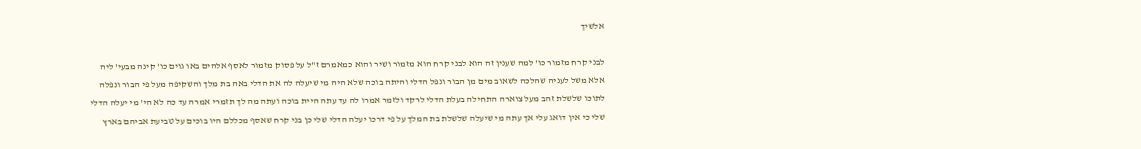אלשיך

לבני קרח מזמור כו' למה שענין זה הוא לבני קרח הוא מזמור ושיר והוא כמאמרם ז"ל על פסוק מזמור לאסף אלהים באו גוים כו' קינה מבעי' ליה אלא משל לעניה שהלכה לשאוב מים מן הבור ונפל הדלי והיתה בוכה שלא היה מי שיעלה לה את הדלי באה בת מלך והשקיפה מעל פי הבור ונפלה לתוכו שלשלת זהב מעל צוארה התחילה בעלת הדלי לרקד ולזמר אמרו לה עד עתה היית בוכה ועתה מה לך תזמרי אמרה עד כה לא הי' מי יעלה הדלי שלי כי אין דואג עלי אך עתה מי שיעלה שלשלת בת המלך על פי דרכו יעלה הדלי שלי כן בני קרח שאסף מכללם היו בוכים על טביעת אביהם בארץ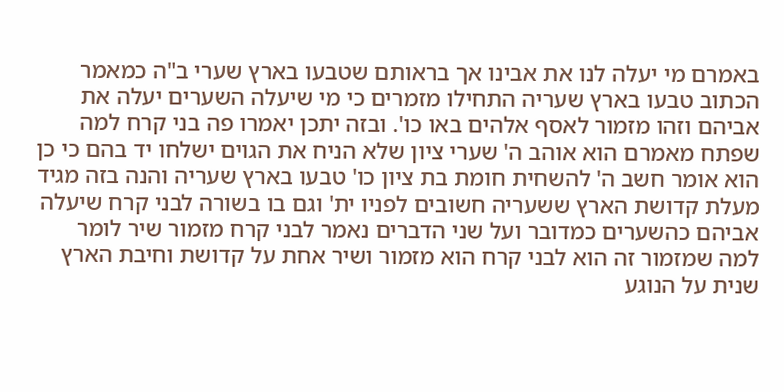באמרם מי יעלה לנו את אבינו אך בראותם שטבעו בארץ שערי ב"ה כמאמר הכתוב טבעו בארץ שעריה התחילו מזמרים כי מי שיעלה השערים יעלה את אביהם וזהו מזמור לאסף אלהים באו כו'. ובזה יתכן יאמרו פה בני קרח למה שפתח מאמרם הוא אוהב ה' שערי ציון שלא הניח את הגוים ישלחו יד בהם כי כן הוא אומר חשב ה' להשחית חומת בת ציון כו' טבעו בארץ שעריה והנה בזה מגיד מעלת קדושת הארץ ששעריה חשובים לפניו ית' וגם בו בשורה לבני קרח שיעלה אביהם כהשערים כמדובר ועל שני הדברים נאמר לבני קרח מזמור שיר לומר למה שמזמור זה הוא לבני קרח הוא מזמור ושיר אחת על קדושת וחיבת הארץ שנית על הנוגע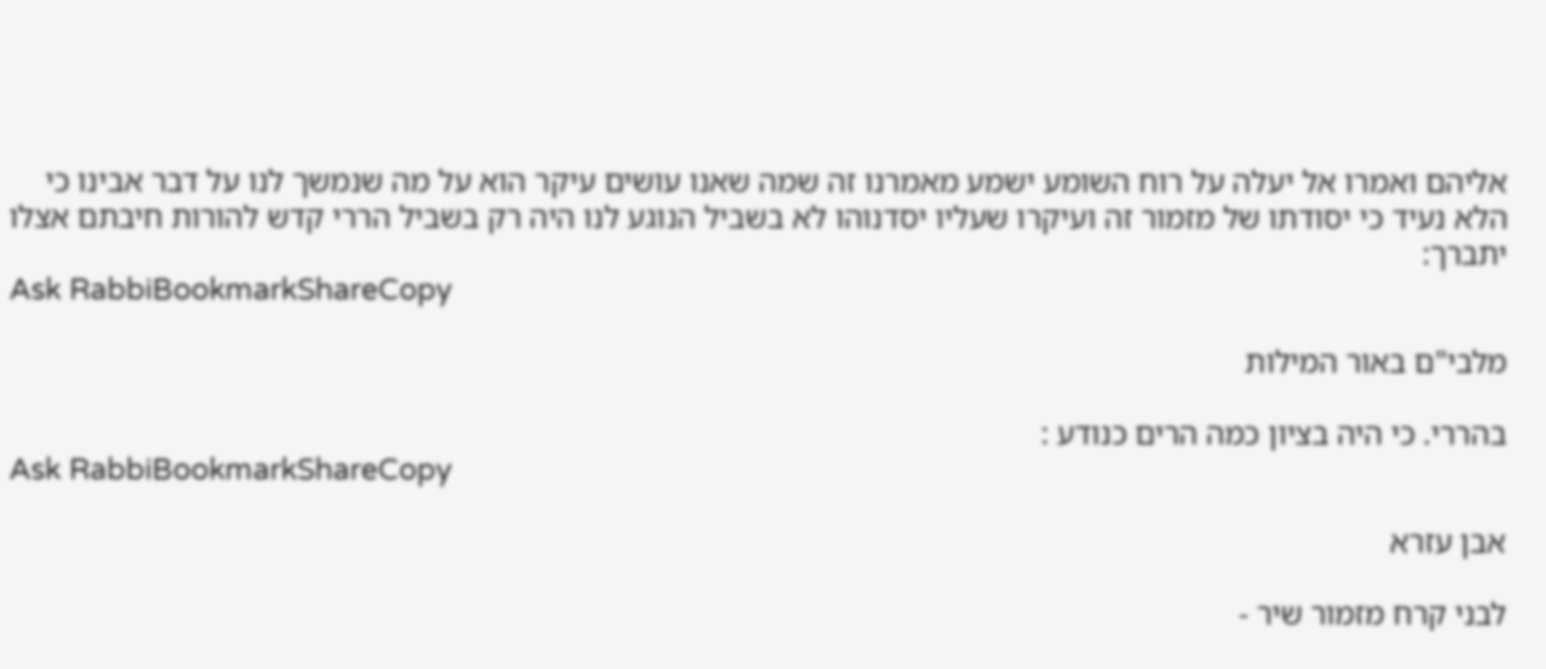אליהם ואמרו אל יעלה על רוח השומע ישמע מאמרנו זה שמה שאנו עושים עיקר הוא על מה שנמשך לנו על דבר אבינו כי הלא נעיד כי יסודתו של מזמור זה ועיקרו שעליו יסדנוהו לא בשביל הנוגע לנו היה רק בשביל הררי קדש להורות חיבתם אצלו יתברך:
Ask RabbiBookmarkShareCopy

מלבי"ם באור המילות

בהררי. כי היה בציון כמה הרים כנודע :
Ask RabbiBookmarkShareCopy

אבן עזרא

לבני קרח מזמור שיר -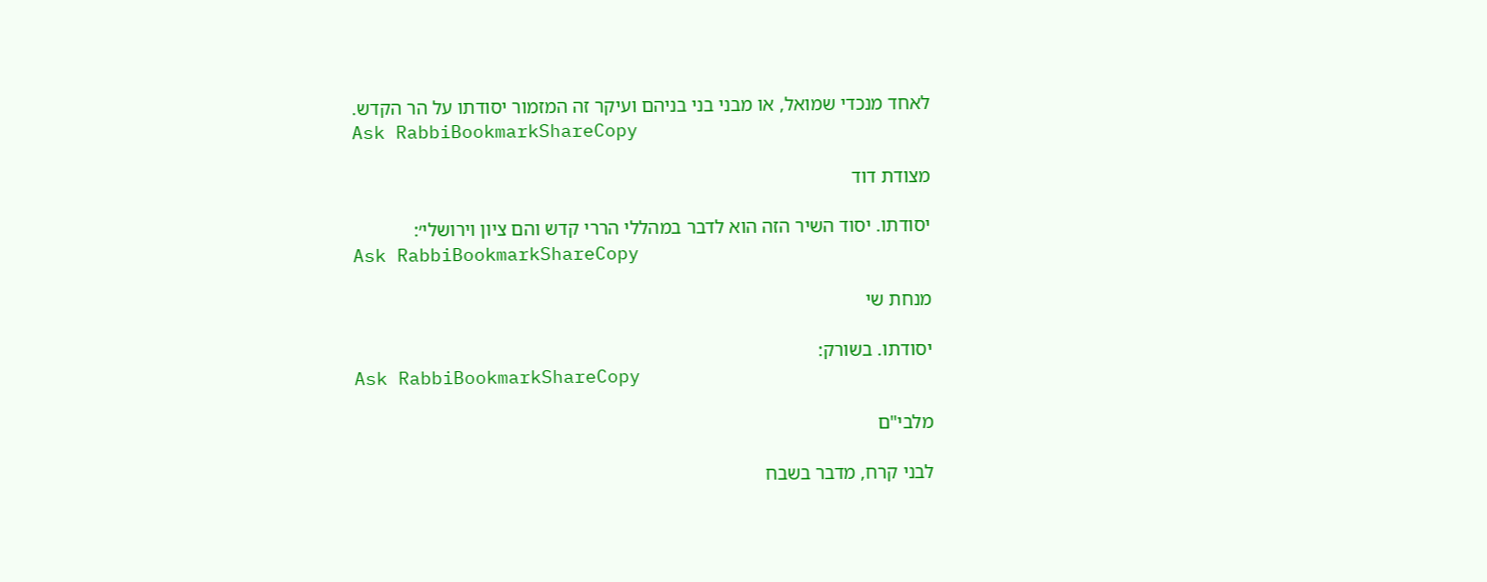לאחד מנכדי שמואל, או מבני בני בניהם ועיקר זה המזמור יסודתו על הר הקדש.
Ask RabbiBookmarkShareCopy

מצודת דוד

יסודתו. יסוד השיר הזה הוא לדבר במהללי הררי קדש והם ציון וירושלי׳:
Ask RabbiBookmarkShareCopy

מנחת שי

יסודתו. בשורק:
Ask RabbiBookmarkShareCopy

מלבי"ם

לבני קרח, מדבר בשבח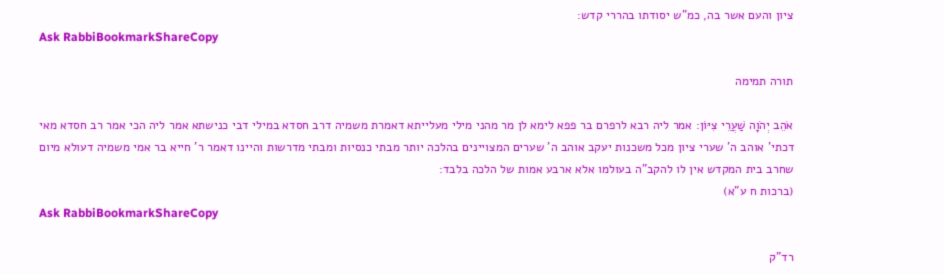ציון והעם אשר בה, כמ"ש יסודתו בהררי קדש:
Ask RabbiBookmarkShareCopy

תורה תמימה

אֹהֵב יְהֹוָה שַׁעֲרֵי צִיּוֹן: אמר ליה רבא לרפרם בר פפא לימא לן מר מהני מילי מעלייתא דאמרת משמיה דרב חסדא במילי דבי כנישתא אמר ליה הכי אמר רב חסדא מאי דכתי' אוהב ה' שערי ציון מכל משכנות יעקב אוהב ה' שערים המצויינים בהלכה יותר מבתי כנסיות ומבתי מדרשות והיינו דאמר ר' חייא בר אמי משמיה דעולא מיום שחרב בית המקדש אין לו להקב"ה בעולמו אלא ארבע אמות של הלכה בלבד:
(ברכות ח ע"א)
Ask RabbiBookmarkShareCopy

רד"ק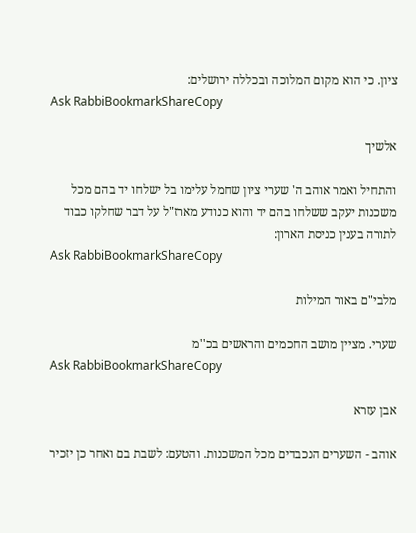ציון. כי הוא מקום המלוכה ובכללה ירושלים:
Ask RabbiBookmarkShareCopy

אלשיך

והתחיל ואמר אוהב ה' שערי ציון שחמל עלימו בל ישלחו יד בהם מכל משכנות יעקב ששלחו בהם יד והוא כנודע מארז"ל על דבר שחלקו כבוד לתורה בענין כניסת הארון:
Ask RabbiBookmarkShareCopy

מלבי"ם באור המילות

שערי. מציין מושב החכמים והראשים בכ''מ
Ask RabbiBookmarkShareCopy

אבן עזרא

אוהב - השערים הנכבדים מכל המשכנות. והטעם: לשבת בם ואחר כן יזכיר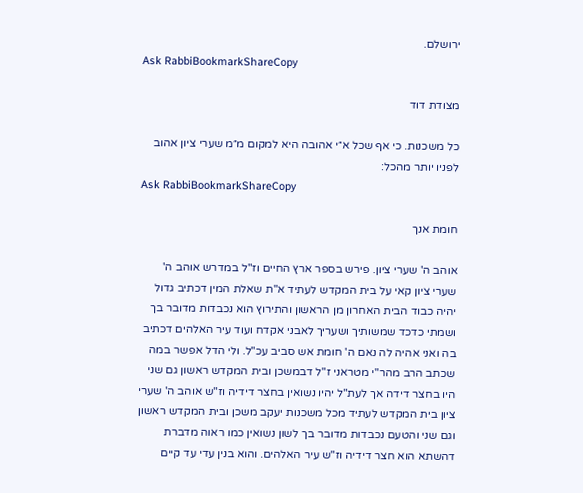ירושלם.
Ask RabbiBookmarkShareCopy

מצודת דוד

כל משכנות. כי אף שכל א״י אהובה היא למקום מ״מ שערי ציון אהוב לפניו יותר מהכל:
Ask RabbiBookmarkShareCopy

חומת אנך

אוהב ה' שערי ציון. פירש בספר ארץ החיים וז"ל במדרש אוהב ה' שערי ציון קאי על בית המקדש לעתיד א"ת שאלת המין דכתיב גדול יהיה כבוד הבית האחרון מן הראשון והתירוץ הוא נכבדות מדובר בך ושמתי כדכד שמשותיך ושעריך לאבני אקדח ועוד עיר האלהים דכתיב בה ואני אהיה לה נאם ה' חומת אש סביב עכ"ל. ולי הדל אפשר במה שכתב הרב מהר"י מטראני ז"ל דבמשכן ובית המקדש ראשון גם שני היו בחצר דידה אך לעת"ל יהיו נשואין בחצר דידיה וז"ש אוהב ה' שערי ציון בית המקדש לעתיד מכל משכנות יעקב משכן ובית המקדש ראשון וגם שני והטעם נכבדות מדובר בך לשון נשואין כמו ראוה מדברת דהשתא הוא חצר דידיה וז"ש עיר האלהים. והוא בנין עדי עד קיים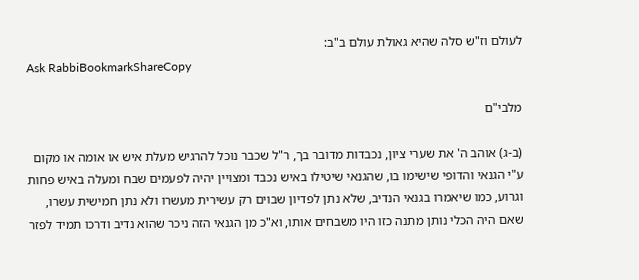לעולם וז"ש סלה שהיא גאולת עולם ב"ב:
Ask RabbiBookmarkShareCopy

מלבי"ם

(ב-ג) אוהב ה' את שערי ציון, נכבדות מדובר בך, ר"ל שכבר נוכל להרגיש מעלת איש או אומה או מקום ע"י הגנאי והדופי שישימו בו, שהגנאי שיטילו באיש נכבד ומצויין יהיה לפעמים שבח ומעלה באיש פחות וגרוע, כמו שיאמרו בגנאי הנדיב, שלא נתן לפדיון שבוים רק עשירית מעשרו ולא נתן חמישית עשרו, שאם היה הכלי נותן מתנה כזו היו משבחים אותו, וא"כ מן הגנאי הזה ניכר שהוא נדיב ודרכו תמיד לפזר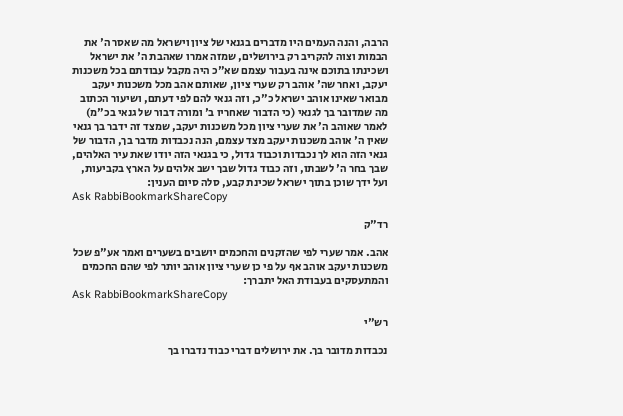הרבה, והנה העמים היו מדברים בגנאי של ציון וישראל מה שאסר ה' את הבמות וצוה להקריב רק בירושלים, שמזה אמרו שאהבת ה' את ישראל ושכינתו בתוכם אינה בעבור עצמם שא"כ היה מקבל עבודתם בכל משכנות יעקב, ואחר שה' אוהב רק שערי ציון, שאותם אהב מכל משכנות יעקב מבואר שאינו אוהב ישראל כ"כ, וזה גנאי להם לפי דעתם, ושיעור הכתוב מה שמדובר בך לגנאי (כי הדבור שאחריו ב' ומורה דבור של גנאי בכ"מ) לאמר שאוהב ה' את שערי ציון מכל משכנות יעקב, שמצד זה ידבר בך גנאי שאין ה' אוהב משכנות יעקב מצד עצמם, הנה נכבדות מדבר בך, הדבור של גנאי הזה הוא לך נכבדות וכבוד גדול, כי בגנאי הזה יודו שאת עיר האלהים, שבך בחר ה' לשבתו, וזה כבוד גדול שבך ישב אלהים על הארץ בקביעות, ועל ידך שוכן בתוך ישראל שכינת קבע, סלה סיום הענין:
Ask RabbiBookmarkShareCopy

רד"ק

אהב. אמר שערי לפי שהזקנים והחכמים יושבים בשערים ואמר אע"פ שכל משכנות יעקב אוהב אף על פי כן שערי ציון אוהב יותר לפי שהם החכמים והמתעסקים בעבודת האל יתברך:
Ask RabbiBookmarkShareCopy

רש"י

נכבדות מדובר בך. את ירושלים דברי כבוד נדברו בך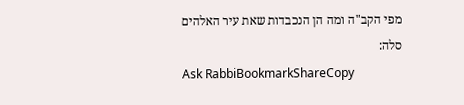מפי הקב"ה ומה הן הנכבדות שאת עיר האלהים סלה:
Ask RabbiBookmarkShareCopy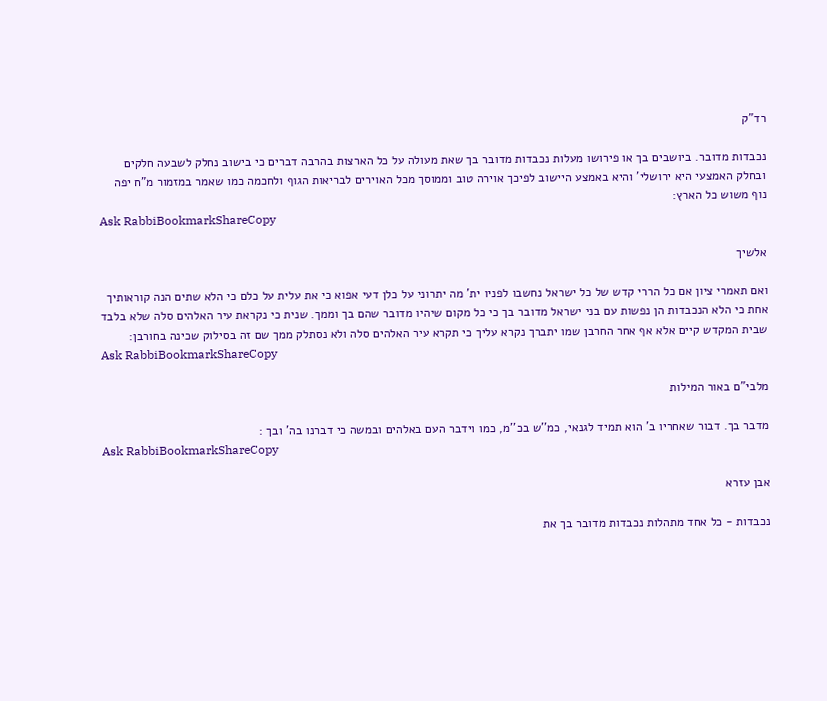רד"ק

נכבדות מדובר. ביושבים בך או פירושו מעלות נכבדות מדובר בך שאת מעולה על כל הארצות בהרבה דברים כי בישוב נחלק לשבעה חלקים ובחלק האמצעי היא ירושלי' והיא באמצע היישוב לפיכך אוירה טוב וממוסך מכל האוירים לבריאות הגוף ולחכמה כמו שאמר במזמור מ"ח יפה נוף משוש כל הארץ:
Ask RabbiBookmarkShareCopy

אלשיך

ואם תאמרי ציון אם כל הררי קדש של כל ישראל נחשבו לפניו ית' מה יתרוני על כלן דעי אפוא כי את עלית על כלם כי הלא שתים הנה קוראותיך אחת כי הלא הנכבדות הן נפשות עם בני ישראל מדובר בך כי כל מקום שיהיו מדובר שהם בך וממך. שנית כי נקראת עיר האלהים סלה שלא בלבד שבית המקדש קיים אלא אף אחר החרבן שמו יתברך נקרא עליך כי תקרא עיר האלהים סלה ולא נסתלק ממך שם זה בסילוק שכינה בחורבן:
Ask RabbiBookmarkShareCopy

מלבי"ם באור המילות

מדבר בך. דבור שאחריו ב' הוא תמיד לגנאי, כמ''ש בכ''מ, כמו וידבר העם באלהים ובמשה כי דברנו בה' ובך :
Ask RabbiBookmarkShareCopy

אבן עזרא

נכבדות - כל אחד מתהלות נכבדות מדובר בך את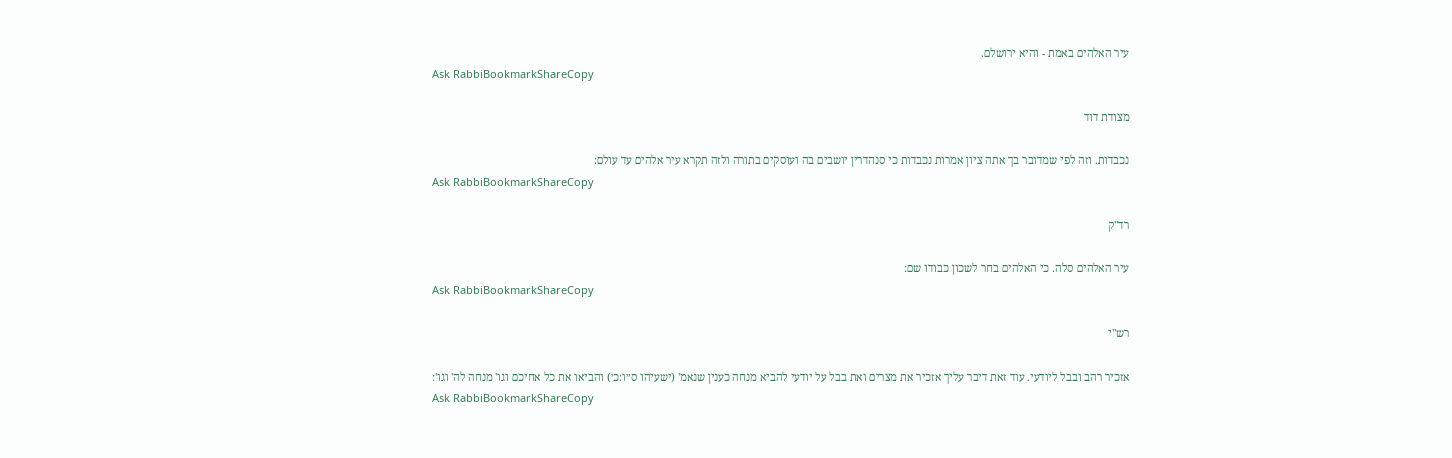עיר האלהים באמת - והיא ירושלם.
Ask RabbiBookmarkShareCopy

מצודת דוד

נכבדות. וזה לפי שמדובר בך אתה ציון אמרות נכבדות כי סנהדרין יושבים בה ועוסקים בתורה ולזה תקרא עיר אלהים עד עולם:
Ask RabbiBookmarkShareCopy

רד"ק

עיר האלהים סלה. כי האלהים בחר לשכון כבודו שם:
Ask RabbiBookmarkShareCopy

רש"י

אזכיר רהב ובבל ליודעי. עוד זאת דיבר עליך אזכיר את מצרים ואת בבל על יודעי להביא מנחה כענין שנאמ' (ישעיהו ס״ו:כ׳) והביאו את כל אחיכם וגו' מנחה לה' וגו':
Ask RabbiBookmarkShareCopy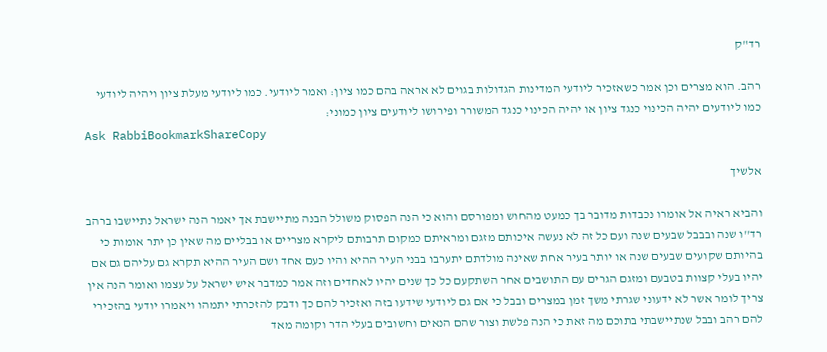רד"ק

רהב. הוא מצרים וכן אמר כשאזכיר ליודעי המדינות הגדולות בגוים לא אראה בהם כמו ציון: ואמר ליודעי. כמו ליודעי מעלת ציון ויהיה ליודעי כמו ליודעים יהיה הכינוי כנגד ציון או יהיה הכינוי כנגד המשורר ופירושו ליודעים ציון כמוני:
Ask RabbiBookmarkShareCopy

אלשיך

והביא ראיה אל אומרו נכבדות מדובר בך כמעט מהחוש ומפורסם והוא כי הנה הפסוק משולל הבנה מתיישבת אך יאמר הנה ישראל נתיישבו ברהב רד''ו שנה ובבבל שבעים שנה ועם כל זה לא נעשה איכותם מזגם ומראיתם כמקום תרבותם ליקרא מצריים או בבליים מה שאין כן יתר אומות כי בהיותם שקועים שבעים שנה או יותר בעיר אחת שאינה מולדתם יתערבו בבני העיר ההיא והיו כעם אחד ושם העיר ההיא תקרא גם עליהם גם אם יהיו בעלי קצוות בטבעם ומזגם הגרים עם התושבים אחר השתקעם כל כך שנים יהיו לאחדים וזה אמר כמדבר איש ישראל על עצמו ואומר הנה אין צריך לומר אשר לא ידעוני שגרתי משך זמן במצרים ובבל כי אם גם ליודעי שידעו בזה ואזכיר להם כך ודבק להזכרתי יתמהו ויאמרו יודעי בהזכירי להם רהב ובבל שנתיישבתי בתוכם מה זאת כי הנה פלשת וצור שהם הנאים וחשובים בעלי הדר וקומה מאד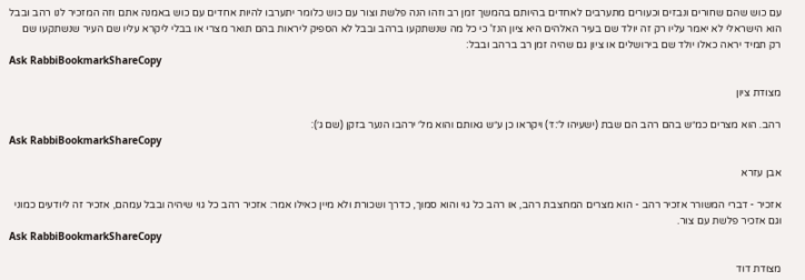עם כוש שהם שחורים ונבזים וכעורים מתערבים לאחדים בהיותם בהמשך זמן רב וזהו הנה פלשת וצור עם כוש כלומר יתערבו להיות אחדים עם כוש באמנה אתם וזה המזכיר לנו רהב ובבל הוא הישראלי לא יאמר עליו רק זה יולד שם בעיר האלהים היא ציון הנז' כי כל מה שנשתקעו ברהב ובבל לא הספיק ליראות בהם תואר מצרי או בבלי ליקרא עליו שם העיר שנשתקעו שם רק תמיד יראה כאלו יולד שם בירושלים או ציון גם שהיה זמן רב ברהב ובבל:
Ask RabbiBookmarkShareCopy

מצודת ציון

רהב. הוא מצרים כמ״ש בהם רהב הם שבת (ישעיהו ל׳:ז׳) ויקראו כן ע״ש גאותם והוא מל׳ ירהבו הנער בזקן (שם ג׳):
Ask RabbiBookmarkShareCopy

אבן עזרא

אזכיר - דברי המשורר אזכיר רהב - הוא מצרים המחצבת רהב, או רהב כל גוי והוא סמוך, כדרך ושכורת ולא מיין כאילו אמר: אזכיר רהב כל גוי שיהיה ובבל עמהם, אזכיר זה ליודעים כמוני וגם אזכיר פלשת עם צור.
Ask RabbiBookmarkShareCopy

מצודת דוד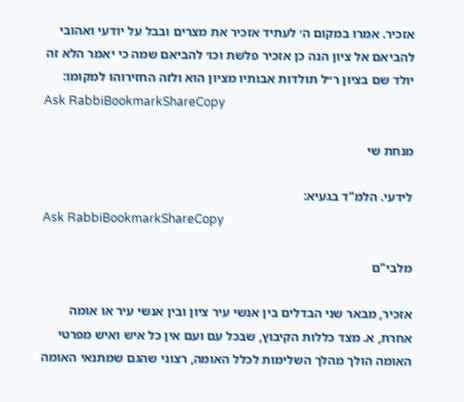אזכיר. אמרו במקום ה׳ לעתיד אזכיר את מצרים ובבל על יודעי ואהובי להביאם אל ציון הנה כן אזכיר פלשת וכו׳ להביאם שמה כי יאמר הלא זה יולד שם בציון ר״ל תולדות אבותיו מציון הוא ולזה החזירוהו למקומו:
Ask RabbiBookmarkShareCopy

מנחת שי

לידעי. הלמ"ד בגעיא:
Ask RabbiBookmarkShareCopy

מלבי"ם

אזכיר, מבאר שני הבדלים בין אנשי עיר ציון ובין אנשי עיר או אומה אחרת, א. מצד כללות הקיבוץ, שבכל עם ועם אין כל איש ואיש מפרטי האומה הולך מהלך השלימות לכלל האומה, רצוני שהגם שמתנאי האומה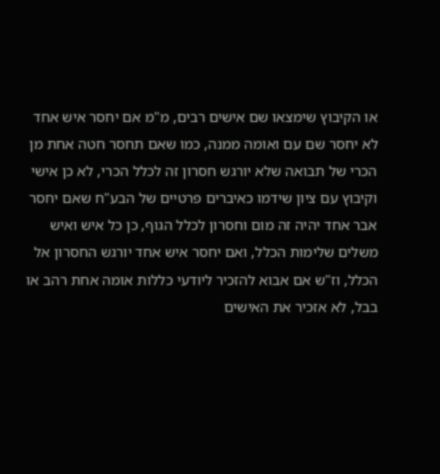או הקיבוץ שימצאו שם אישים רבים, מ"מ אם יחסר איש אחד לא יחסר שם עם ואומה ממנה, כמו שאם תחסר חטה אחת מן הכרי של תבואה שלא יורגש חסרון זה לכלל הכרי, לא כן אישי וקיבוץ עם ציון שידמו כאיברים פרטיים של הבע"ח שאם יחסר אבר אחד יהיה זה מום וחסרון לכלל הגוף, כן כל איש ואיש משלים שלימות הכלל, ואם יחסר איש אחד יורגש החסרון אל הכלל, וז"ש אם אבוא להזכיר ליודעי כללות אומה אחת רהב או בבל, לא אזכיר את האישים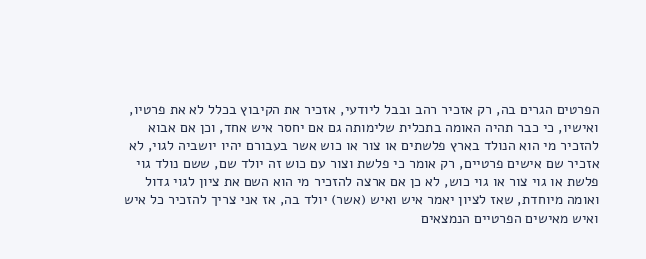הפרטים הגרים בה, רק אזכיר רהב ובבל ליודעי, אזכיר את הקיבוץ בכלל לא את פרטיו, ואישיו, כי כבר תהיה האומה בתכלית שלימותה גם אם יחסר איש אחד, וכן אם אבוא להזכיר מי הוא הנולד בארץ פלשתים או צור או כוש אשר בעבורם יהיו יושביה לגוי, לא אזכיר שם אישים פרטיים, רק אומר כי פלשת וצור עם כוש זה יולד שם, ששם נולד גוי פלשת או גוי צור או גוי כוש, לא כן אם ארצה להזכיר מי הוא השם את ציון לגוי גדול ואומה מיוחדת, שאז לציון יאמר איש ואיש (אשר) יולד בה, אז אני צריך להזכיר כל איש ואיש מאישים הפרטיים הנמצאים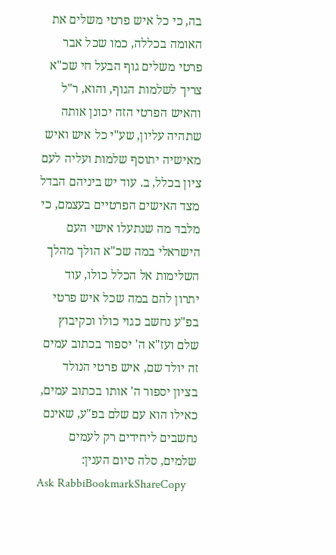בה, כי כל איש פרטי משלים את האומה בכללה, כמו שכל אבר פרטי משלים גוף הבעל חי שכ"א צריך לשלמות הגוף, והוא, ר"ל והאיש הפרטי הזה יכונן אותה שתהיה עליון, שע"י כל איש ואיש מאישיה יתוסף שלמות ועליה לעם ציון בכלל, ב. עוד יש ביניהם הבדל מצד האישים הפרטיים בעצמם, כי מלבד מה שנתעלו אישי העם הישראלי במה שכ"א הולך מהלך השלימות אל הכלל כולו, עוד יתרון להם במה שכל איש פרטי בפ"ע נחשב כגוי כולו וכקיבוץ שלם ועז"א ה' יספור בכתוב עמים זה יולד שם, איש פרטי הנולד בציון יספור ה' אותו בכתוב עמים, כאילו הוא עם שלם בפ"ע, שאינם נחשבים ליחידים רק לעמים שלמים, סלה סיום הענין:
Ask RabbiBookmarkShareCopy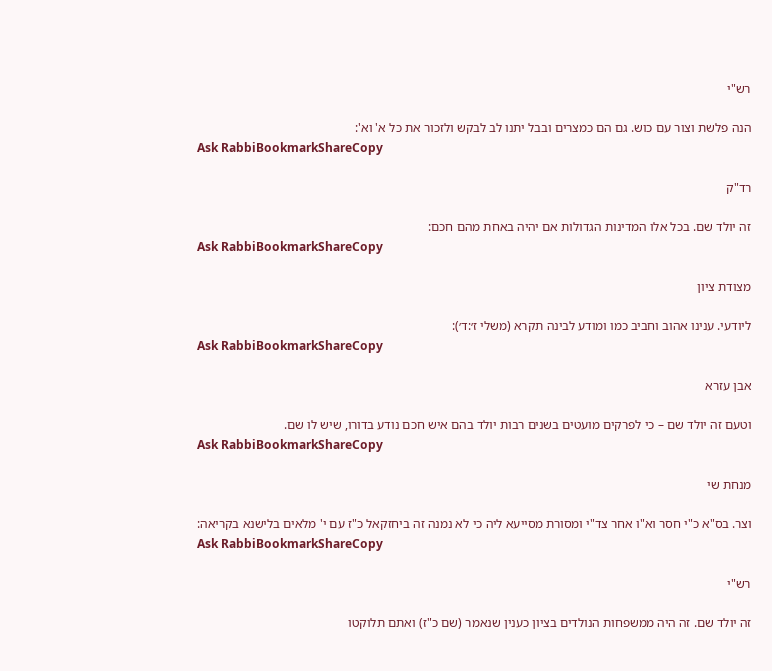רש"י

הנה פלשת וצור עם כוש. גם הם כמצרים ובבל יתנו לב לבקש ולזכור את כל א' וא':
Ask RabbiBookmarkShareCopy

רד"ק

זה יולד שם. בכל אלו המדינות הגדולות אם יהיה באחת מהם חכם:
Ask RabbiBookmarkShareCopy

מצודת ציון

ליודעי. ענינו אהוב וחביב כמו ומודע לבינה תקרא (משלי ז׳:ד׳):
Ask RabbiBookmarkShareCopy

אבן עזרא

וטעם זה יולד שם – כי לפרקים מועטים בשנים רבות יולד בהם איש חכם נודע בדורו, שיש לו שם.
Ask RabbiBookmarkShareCopy

מנחת שי

וצר. בס"א כ"י חסר וא"ו אחר צד"י ומסורת מסייעא ליה כי לא נמנה זה ביחזקאל כ"ז עם י' מלאים בלישנא בקריאה:
Ask RabbiBookmarkShareCopy

רש"י

זה יולד שם. זה היה ממשפחות הנולדים בציון כענין שנאמר (שם כ"ז) ואתם תלוקטו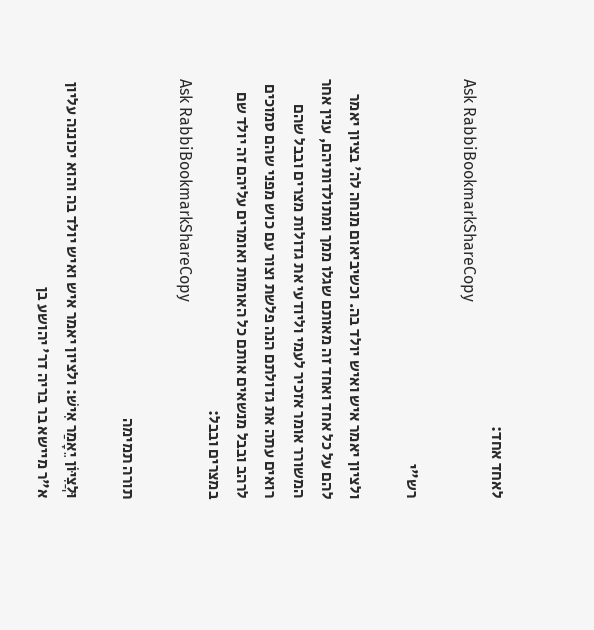לאחד אחד:
Ask RabbiBookmarkShareCopy

רש"י

ולציון יאמר איש ואיש יולד בה. וכשיביאום מנחה לה' בציון יאמר להם על כל אחד ואחד זה מאותם שגלו ממך ומתולדותיהם, ענין אחר המשורר אומר אזכיר לעמי וליודעי את גדולות מצרים ובבל שהם רואים עתה את גדולתם הנה פלשת וצור עם כוש מפני שהם סמוכים לרהב ובבל מנשאים אותם כל האומות ואומרים עליהם זה יולד שם במצרים ובבל:
Ask RabbiBookmarkShareCopy

תורה תמימה

וּלֲצִיּוֹן יֵאָמַר אִישׁ: ולציון יאמר איש ואיש יולד בה והוא יכוננה עליון א"ר מיישא בר בריה דר' יהושע בן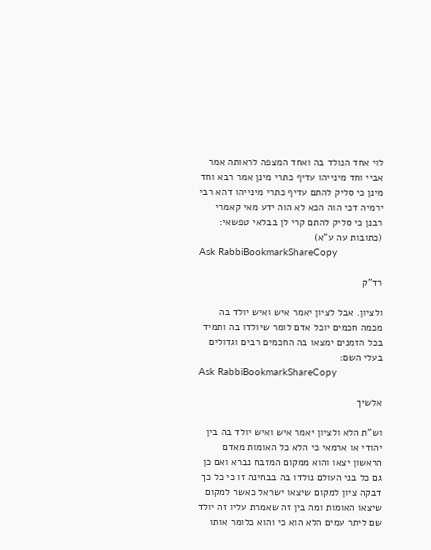לוי אחד הנולד בה ואחד המצפה לראותה אמר אביי וחד מינייהו עדיף כתרי מינן אמר רבא וחד מינן כי סליק להתם עדיף כתרי מינייהו דהא רבי ירמיה דכי הוה הכא לא הוה ידע מאי קאמרי רבנן כי סליק להתם קרי לן בבלאי טפשאי:
(כתובות עה ע"א)
Ask RabbiBookmarkShareCopy

רד"ק

ולציון. אבל לציון יאמר איש ואיש יולד בה מכמה חכמים יוכל אדם לומר שיולדו בה ותמיד בכל הזמנים ימצאו בה החכמים רבים וגדולים בעלי השם:
Ask RabbiBookmarkShareCopy

אלשיך

וש"ת הלא ולציון יאמר איש ואיש יולד בה בין יהודי או ארמאי כי הלא כל האומות מאדם הראשון יצאו והוא ממקום המזבח נברא ואם כן גם כל בני העולם נולדו בה בבחינה זו כי כל כך דבקה ציון למקום שיצאו ישראל כאשר למקום שיצאו האומות ומה בין זה שאמרת עליו זה יולד שם ליתר עמים הלא הוא כי והוא כלומר אותו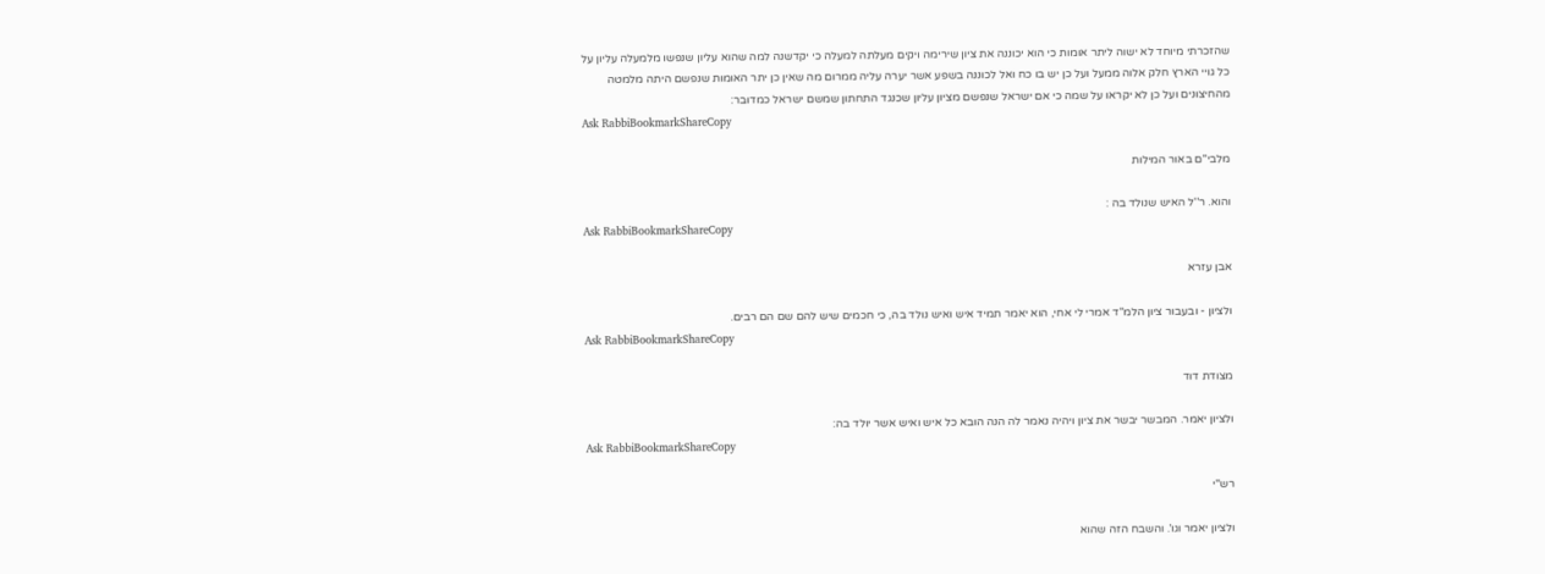שהזכרתי מיוחד לא ישוה ליתר אומות כי הוא יכוננה את ציון שירימה ויקים מעלתה למעלה כי יקדשנה למה שהוא עליון שנפשו מלמעלה עליון על כל גויי הארץ חלק אלוה ממעל ועל כן יש בו כח ואל לכוננה בשפע אשר יערה עליה ממרום מה שאין כן יתר האומות שנפשם היתה מלמטה מהחיצונים ועל כן לא יקראו על שמה כי אם ישראל שנפשם מציון עליון שכנגד התחתון שמשם ישראל כמדובר:
Ask RabbiBookmarkShareCopy

מלבי"ם באור המילות

והוא. ר''ל האיש שנולד בה :
Ask RabbiBookmarkShareCopy

אבן עזרא

ולציון - ובעבור ציון הלמ"ד אמרי לי אחי, הוא יאמר תמיד איש ואיש נולד בה, כי חכמים שיש להם שם הם רבים.
Ask RabbiBookmarkShareCopy

מצודת דוד

ולציון יאמר. המבשר יבשר את ציון ויהיה נאמר לה הנה הובא כל איש ואיש אשר יולד בה:
Ask RabbiBookmarkShareCopy

רש"י

ולציון יאמר וגו'. והשבח הזה שהוא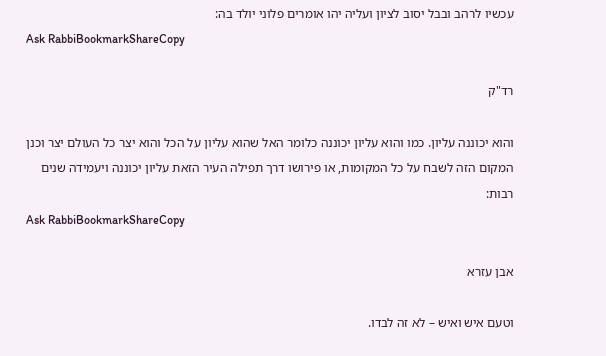עכשיו לרהב ובבל יסוב לציון ועליה יהו אומרים פלוני יולד בה:
Ask RabbiBookmarkShareCopy

רד"ק

והוא יכוננה עליון. כמו והוא עליון יכוננה כלומר האל שהוא עליון על הכל והוא יצר כל העולם יצר וכנן המקום הזה לשבח על כל המקומות, או פירושו דרך תפילה העיר הזאת עליון יכוננה ויעמידה שנים רבות:
Ask RabbiBookmarkShareCopy

אבן עזרא

וטעם איש ואיש – לא זה לבדו.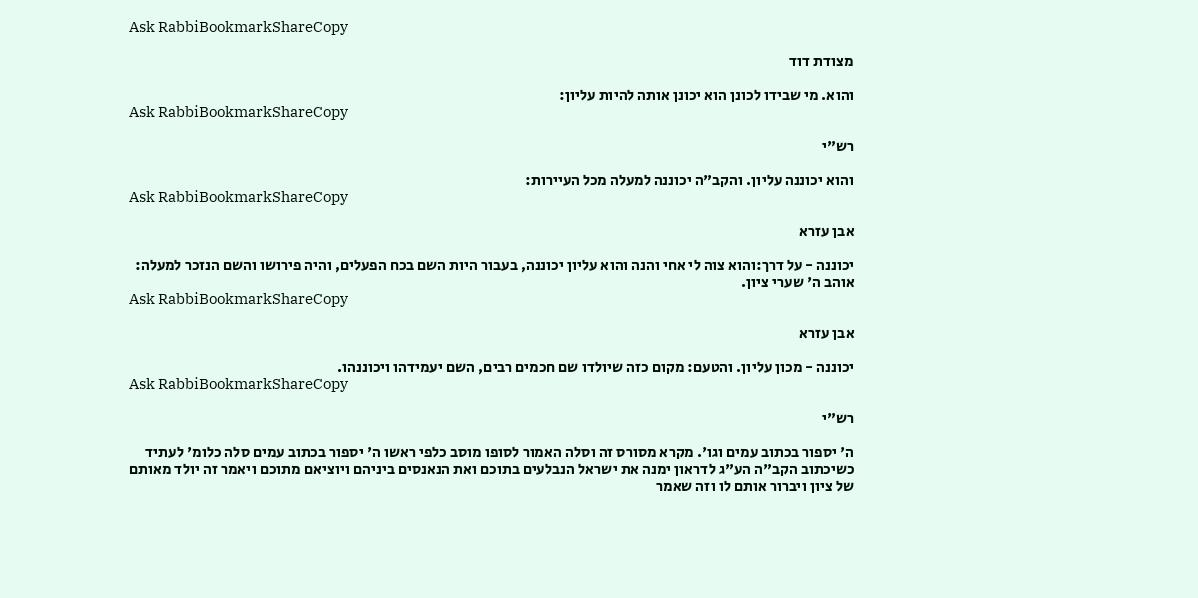Ask RabbiBookmarkShareCopy

מצודת דוד

והוא. מי שבידו לכונן הוא יכונן אותה להיות עליון:
Ask RabbiBookmarkShareCopy

רש"י

והוא יכוננה עליון. והקב"ה יכוננה למעלה מכל העיירות:
Ask RabbiBookmarkShareCopy

אבן עזרא

יכוננה - על דרך:והוא צוה לי אחי והנה והוא עליון יכוננה, בעבור היות השם בכח הפעלים, והיה פירושו והשם הנזכר למעלה: אוהב ה' שערי ציון.
Ask RabbiBookmarkShareCopy

אבן עזרא

יכוננה - מכון עליון. והטעם: מקום כזה שיולדו שם חכמים רבים, השם יעמידהו ויכוננהו.
Ask RabbiBookmarkShareCopy

רש"י

ה' יספור בכתוב עמים וגו'. מקרא מסורס זה וסלה האמור לסופו מוסב כלפי ראשו ה' יספור בכתוב עמים סלה כלומ' לעתיד כשיכתוב הקב"ה הע"ג לדראון ימנה את ישראל הנבלעים בתוכם ואת הנאנסים ביניהם ויוציאם מתוכם ויאמר זה יולד מאותם של ציון ויברור אותם לו וזה שאמר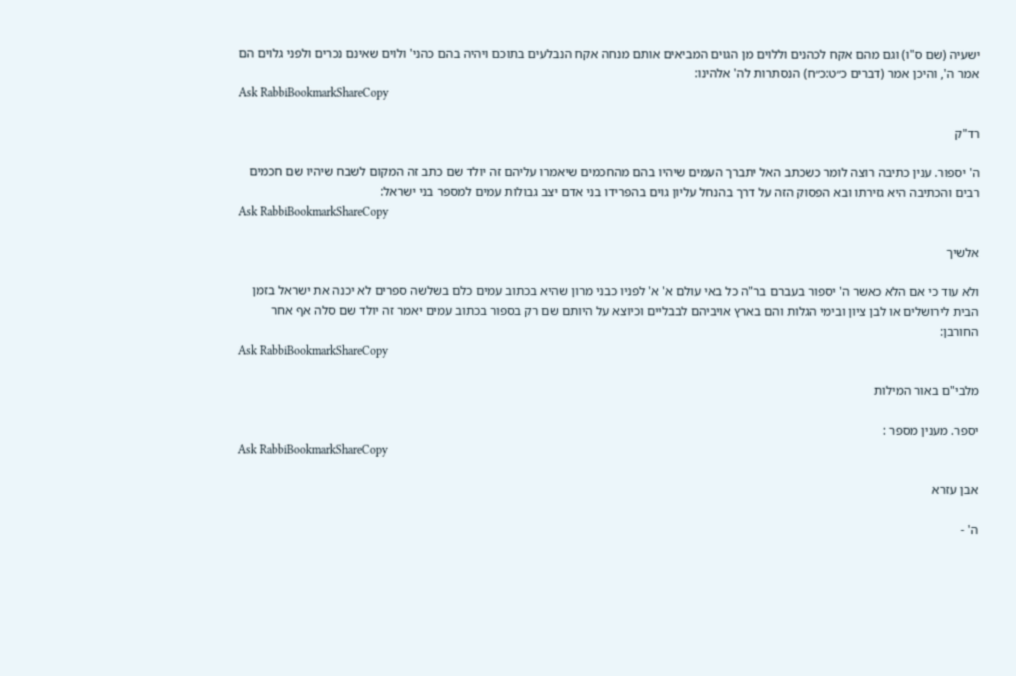ישעיה (שם ס"ו) וגם מהם אקח לכהנים וללוים מן הגוים המביאים אותם מנחה אקח הנבלעים בתוכם ויהיה בהם כהני' ולוים שאינם נכרים ולפני גלוים הם אמר ה', והיכן אמר (דברים כ״ט:כ״ח) הנסתרות לה' אלהינו:
Ask RabbiBookmarkShareCopy

רד"ק

ה' יספור. ענין כתיבה רוצה לומר כשכתב האל יתברך העמים שיהיו בהם מהחכמים שיאמרו עליהם זה יולד שם כתב זה המקום לשבח שיהיו שם חכמים רבים והכתיבה היא גזירתו ובא הפסוק הזה על דרך בהנחל עליון גוים בהפרידו בני אדם יצב גבולות עמים למספר בני ישראל:
Ask RabbiBookmarkShareCopy

אלשיך

ולא עוד כי אם הלא כאשר ה' יספור בעברם בר"ה כל באי עולם א' א' לפניו כבני מרון שהיא בכתוב עמים כלם בשלשה ספרים לא יכנה את ישראל בזמן הבית לירושלים או לבן ציון ובימי הגלות והם בארץ אויביהם לבבליים וכיוצא על היותם שם רק בספור בכתוב עמים יאמר זה יולד שם סלה אף אחר החורבן:
Ask RabbiBookmarkShareCopy

מלבי"ם באור המילות

יספר. מענין מספר :
Ask RabbiBookmarkShareCopy

אבן עזרא

ה' -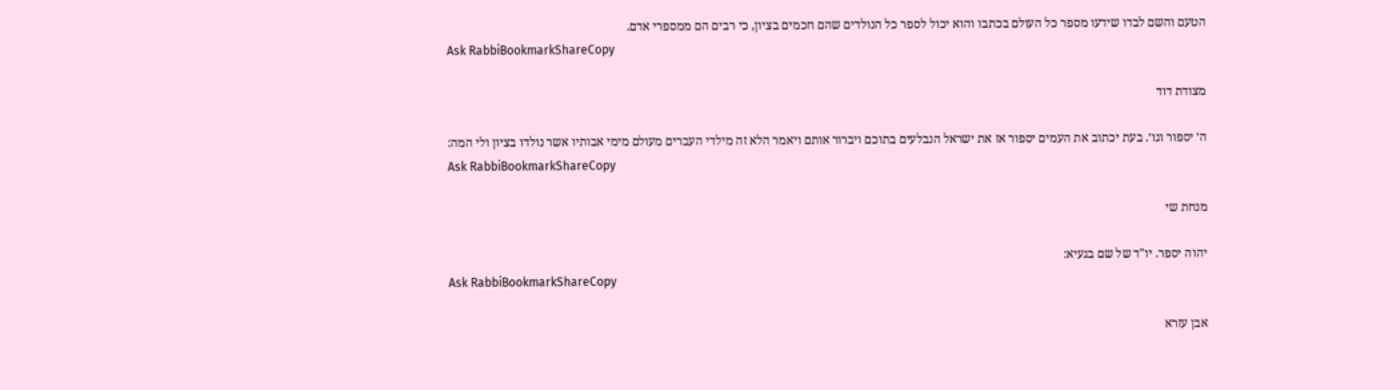הטעם והשם לבדו שידעו מספר כל העולם בכתבו והוא יכול לספר כל הנולדים שהם חכמים בציון, כי רבים הם ממספרי אדם.
Ask RabbiBookmarkShareCopy

מצודת דוד

ה׳ יספור וגו׳. בעת יכתוב את העמים יספור אז את ישראל הנבלעים בתוכם ויברור אותם ויאמר הלא זה מילדי העברים מעולם מימי אבותיו אשר נולדו בציון ולי המה:
Ask RabbiBookmarkShareCopy

מנחת שי

יהוה יספר. יו"ד של שם בגעיא:
Ask RabbiBookmarkShareCopy

אבן עזרא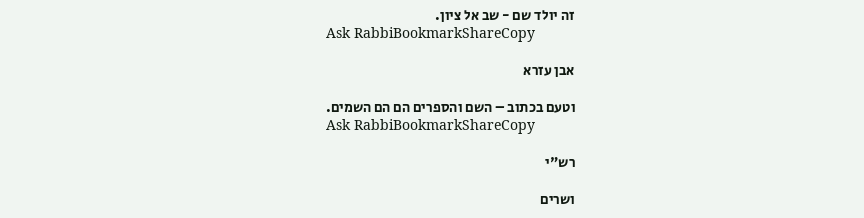זה יולד שם - שב אל ציון.
Ask RabbiBookmarkShareCopy

אבן עזרא

וטעם בכתוב – השם והספרים הם הם השמים.
Ask RabbiBookmarkShareCopy

רש"י

ושרים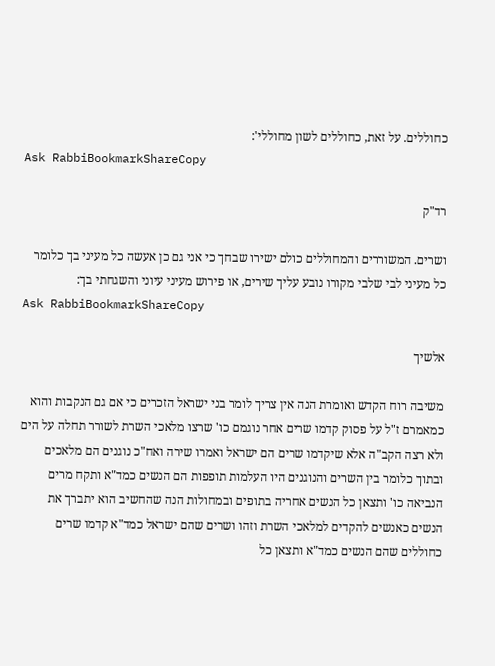כחוללים. על זאת, כחוללים לשון מחוללי':
Ask RabbiBookmarkShareCopy

רד"ק

ושרים. המשוררים והמחוללים כולם ישירו שבחך כי אני גם כן אעשה כל מעיני בך כלומר כל מעיני לבי שלבי מקורו נובע עליך שירים, או פירוש מעיני עיוני והשגחתי בך:
Ask RabbiBookmarkShareCopy

אלשיך

משיבה רוח הקדש ואומרת הנה אין צריך לומר בני ישראל הזכרים כי אם גם הנקבות והוא כמאמרם ז"ל על פסוק קדמו שרים אחר נוגמם כו' שרצו מלאכי השרת לשורר תחלה על הים ולא רצה הקב"ה אלא שיקדמו שרים הם ישראל ואמרו שירה ואח"כ נוגנים הם מלאכים ובתוך כלומר בין השרים והנוגנים היו העלמות תופפות הם הנשים כמד"א ותקח מרים הנביאה כו' ותצאן כל הנשים אחריה בתופים ובמחולות הנה שהחשיב הוא יתברך את הנשים כאנשים להקדים למלאכי השרת וזהו ושרים שהם ישראל כמד"א קדמו שרים כחוללים שהם הנשים כמד"א ותצאן כל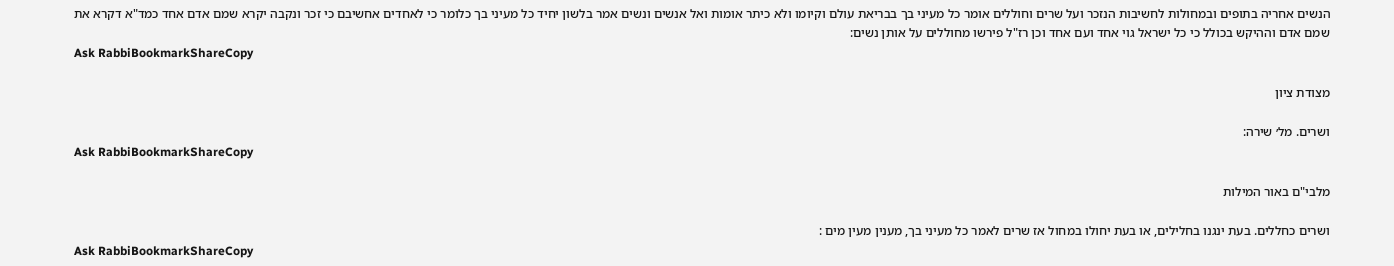הנשים אחריה בתופים ובמחולות לחשיבות הנזכר ועל שרים וחוללים אומר כל מעיני בך בבריאת עולם וקיומו ולא כיתר אומות ואל אנשים ונשים אמר בלשון יחיד כל מעיני בך כלומר כי לאחדים אחשיבם כי זכר ונקבה יקרא שמם אדם אחד כמד"א דקרא את שמם אדם וההיקש בכולל כי כל ישראל גוי אחד ועם אחד וכן רז"ל פירשו מחוללים על אותן נשים:
Ask RabbiBookmarkShareCopy

מצודת ציון

ושרים. מל׳ שירה:
Ask RabbiBookmarkShareCopy

מלבי"ם באור המילות

ושרים כחללים. בעת ינגנו בחלילים, או בעת יחולו במחול אז שרים לאמר כל מעיני בך, מענין מעין מים :
Ask RabbiBookmarkShareCopy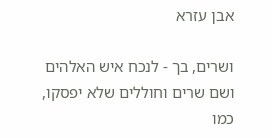אבן עזרא

ושרים, בך - לנכח איש האלהים ושם שרים וחוללים שלא יפסקו, כמו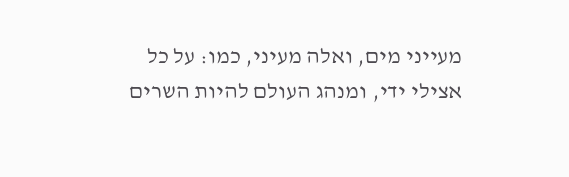מעייני מים, ואלה מעיני, כמו: על כל אצילי ידי, ומנהג העולם להיות השרים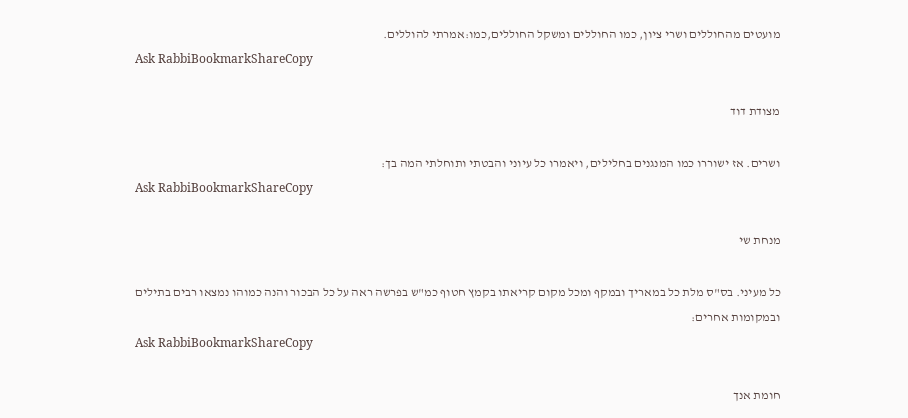מועטים מהחוללים ושרי ציון, כמו החוללים ומשקל החוללים,כמו:אמרתי להוללים.
Ask RabbiBookmarkShareCopy

מצודת דוד

ושרים. אז ישוררו כמו המנגנים בחלילים, ויאמרו כל עיוני והבטתי ותוחלתי המה בך:
Ask RabbiBookmarkShareCopy

מנחת שי

כל מעיני. בס"ס מלת כל במאריך ובמקף ומכל מקום קריאתו בקמץ חטוף כמ"ש בפרשה ראה על כל הבכור והנה כמוהו נמצאו רבים בתילים ובמקומות אחרים:
Ask RabbiBookmarkShareCopy

חומת אנך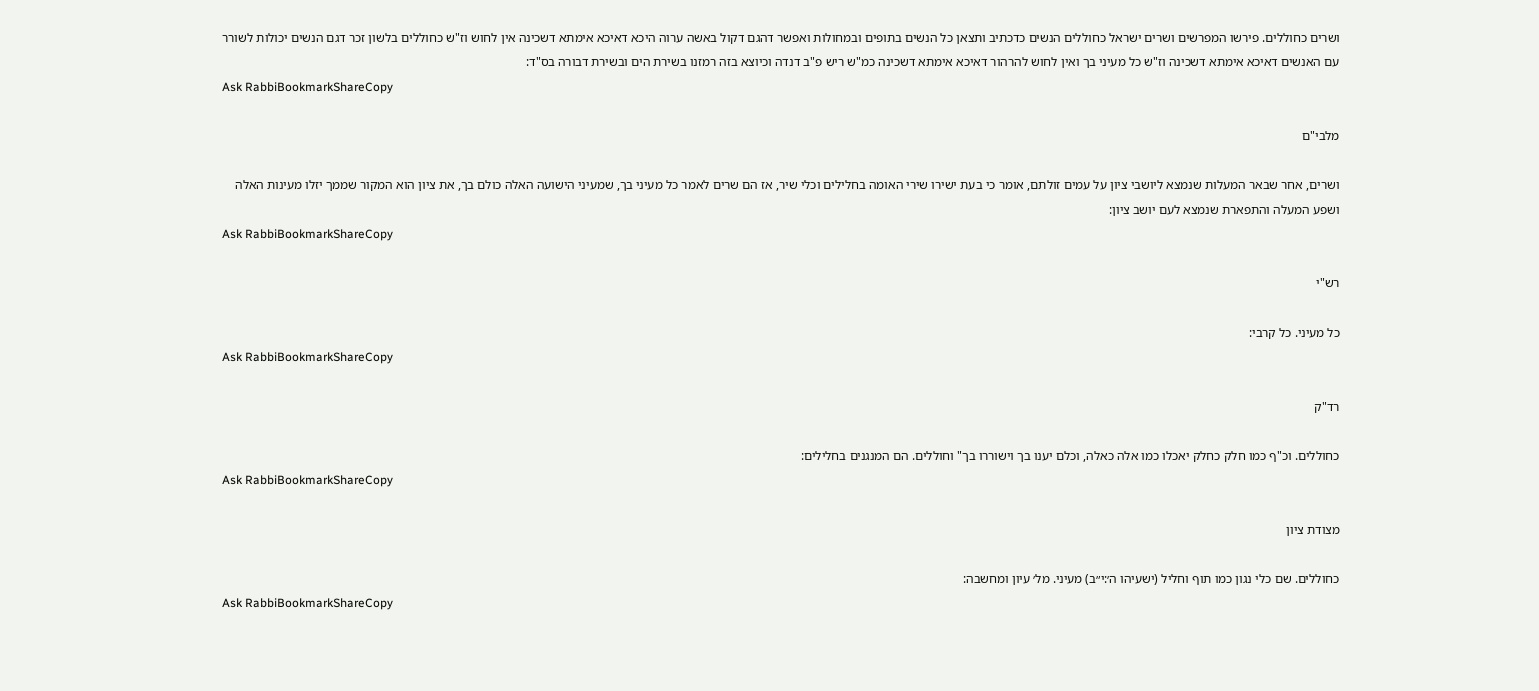ושרים כחוללים. פירשו המפרשים ושרים ישראל כחוללים הנשים כדכתיב ותצאן כל הנשים בתופים ובמחולות ואפשר דהגם דקול באשה ערוה היכא דאיכא אימתא דשכינה אין לחוש וז"ש כחוללים בלשון זכר דגם הנשים יכולות לשורר עם האנשים דאיכא אימתא דשכינה וז"ש כל מעיני בך ואין לחוש להרהור דאיכא אימתא דשכינה כמ"ש ריש פ"ב דנדה וכיוצא בזה רמזנו בשירת הים ובשירת דבורה בס"ד:
Ask RabbiBookmarkShareCopy

מלבי"ם

ושרים, אחר שבאר המעלות שנמצא ליושבי ציון על עמים זולתם, אומר כי בעת ישירו שירי האומה בחלילים וכלי שיר, אז הם שרים לאמר כל מעיני בך, שמעיני הישועה האלה כולם בך, את ציון הוא המקור שממך יזלו מעינות האלה ושפע המעלה והתפארת שנמצא לעם יושב ציון:
Ask RabbiBookmarkShareCopy

רש"י

כל מעיני. כל קרבי:
Ask RabbiBookmarkShareCopy

רד"ק

כחוללים. וכ"ף כמו חלק כחלק יאכלו כמו אלה כאלה, וכלם יענו בך וישוררו בך" וחוללים. הם המנגנים בחלילים:
Ask RabbiBookmarkShareCopy

מצודת ציון

כחוללים. שם כלי נגון כמו תוף וחליל (ישעיהו ה׳:י״ב) מעיני. מל׳ עיון ומחשבה:
Ask RabbiBookmarkShareCopy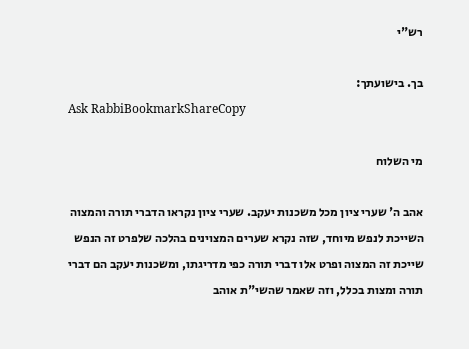רש"י

בך. בישועתך:
Ask RabbiBookmarkShareCopy

מי השלוח

אהב ה' שערי ציון מכל משכנות יעקב. שערי ציון נקראו הדברי תורה והמצוה השייכת לנפש מיוחד, שזה נקרא שערים המצוינים בהלכה שלפרט זה הנפש שייכת זה המצוה ופרט אלו דברי תורה כפי מדריגתו, ומשכנות יעקב הם דברי תורה ומצות בכלל, וזה שאמר שהשי"ת אוהב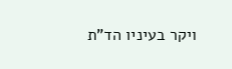ויקר בעיניו הד"ת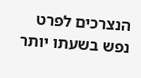הנצרכים לפרט נפש בשעתו יותר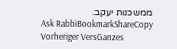ממשכנות יעקב.
Ask RabbiBookmarkShareCopy
Vorheriger VersGanzes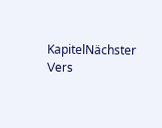KapitelNächster Vers